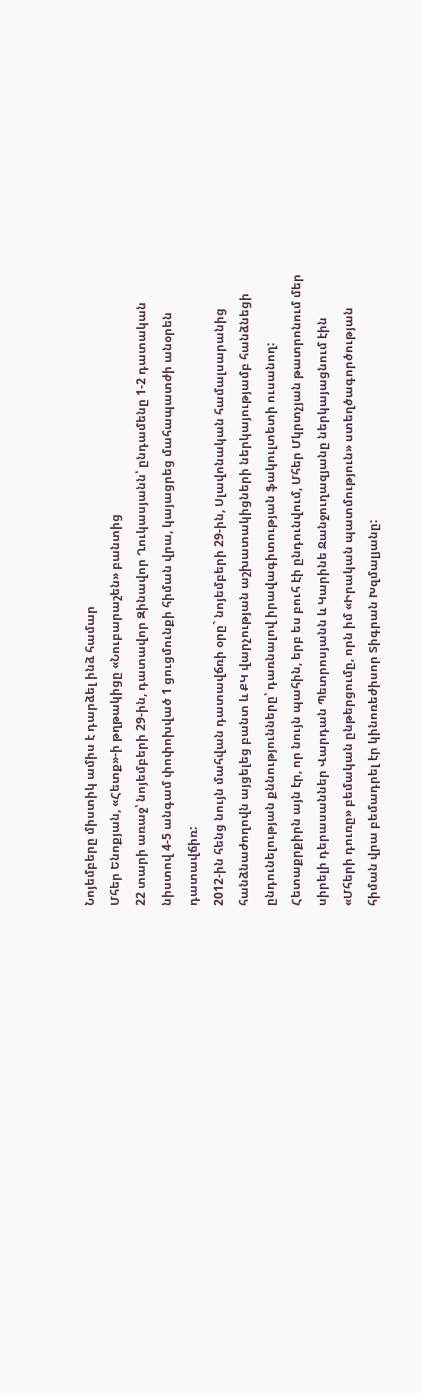Նոյեմբերը միստիկ ամիս է դարձել ինձ համար
Մհեր Ենոքյան, «Հետք»-ի թղթակիցը «Նուբարաշեն» բանտից
22 տարի առաջ՝ նոյեմբերի 29-ին, դատավոր Զինավոր Ղուկասյանն՝ ընդամենը 1-2 դատական նիստով 4-5 անգամ փոփոխված 1 ցուցմունքի հիման վրա, կայացրեց մահապատժի անօրեն դատավճիռ:
2012-ին հենց նույն մահվան դատավճռի օրը` նոյեմբերի 29-ին, Սլավոնական համալսարանից հանձնաժողովն այցելեց բանտ և ՔԿ վարչության աշխատակիցների ներկայությամբ հանձնեցի ընդունելության քննությունները՝ դառնալով իրավագիտության ֆակուլտետի ուսանող:
Հետաքրքիրն այն էր, որ նույն պահին, երբ ես բուհ էի ընդունվում, Մհեր Մկրտչյան թատրոնում մեր սիրելի դերասաններ Վարդան Պետրոսյանն և Կարինե Ջանջուղազյանը ներկայացնում էին «Մհերի դուռը» բեմական ընթերցումը, որն իմ «Իրական պատմություն» ստեղծագործության հիման վրա բեմադրել էր կինոռեժիսոր Տիգրան Խզմալյանը: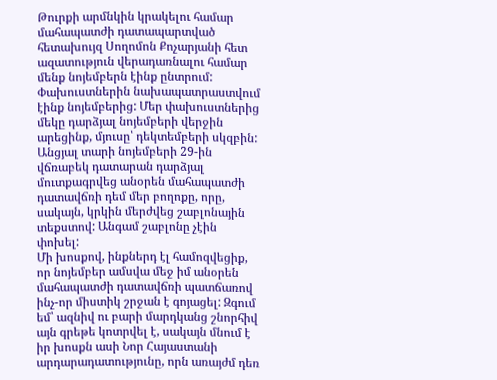Թուրքի արմնկին կրակելու համար մահապատժի դատապարտված հետախույզ Սողոմոն Քոչարյանի հետ ազատություն վերադառնալու համար մենք նոյեմբերն էինք ընտրում: Փախուստներին նախապատրաստվում էինք նոյեմբերից: Մեր փախուստներից մեկը դարձյալ նոյեմբերի վերջին արեցինք, մյուսը՝ դեկտեմբերի սկզբին:
Անցյալ տարի նոյեմբերի 29-ին վճռաբեկ դատարան դարձյալ մուտքագրվեց անօրեն մահապատժի դատավճռի դեմ մեր բողոքը, որը, սակայն, կրկին մերժվեց շաբլոնային տեքստով: Անգամ շաբլոնը չէին փոխել:
Մի խոսքով, ինքներդ էլ համոզվեցիք, որ նոյեմբեր ամսվա մեջ իմ անօրեն մահապատժի դատավճռի պատճառով ինչ-որ միստիկ շրջան է գոյացել: Զգում եմ՝ ազնիվ ու բարի մարդկանց շնորհիվ այն գրեթե կոտրվել է, սակայն մնում է իր խոսքն ասի Նոր Հայաստանի արդարադատությունը, որն առայժմ դեռ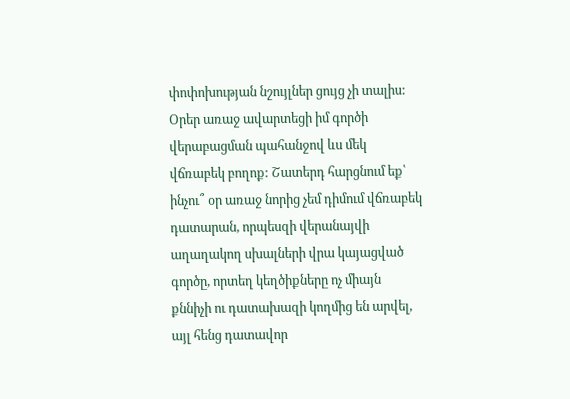փոփոխության նշույլներ ցույց չի տալիս:
Օրեր առաջ ավարտեցի իմ գործի վերաբացման պահանջով ևս մեկ վճռաբեկ բողոք: Շատերդ հարցնում եք՝ ինչու՞ օր առաջ նորից չեմ դիմում վճռաբեկ դատարան, որպեսզի վերանայվի աղաղակող սխալների վրա կայացված գործը, որտեղ կեղծիքները ոչ միայն քննիչի ու դատախազի կողմից են արվել, այլ հենց դատավոր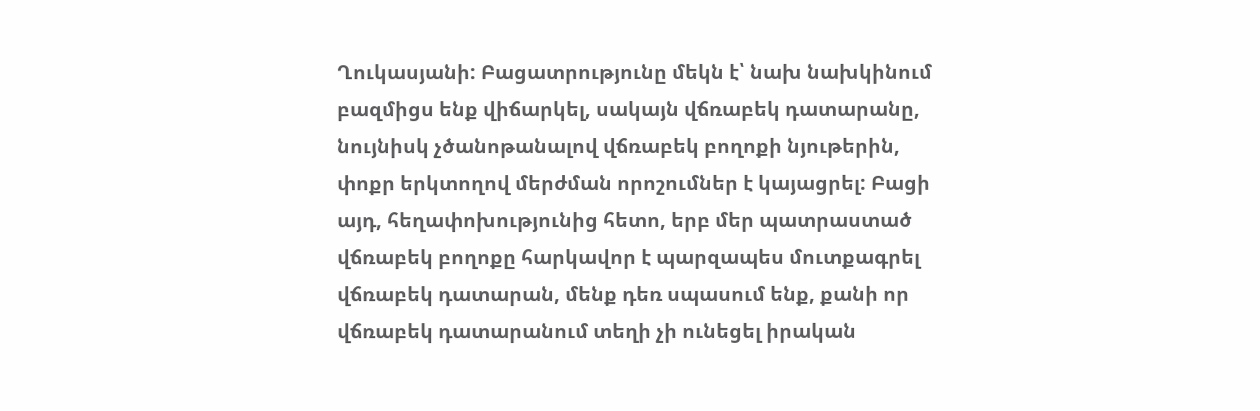Ղուկասյանի: Բացատրությունը մեկն է՝ նախ նախկինում բազմիցս ենք վիճարկել, սակայն վճռաբեկ դատարանը, նույնիսկ չծանոթանալով վճռաբեկ բողոքի նյութերին, փոքր երկտողով մերժման որոշումներ է կայացրել: Բացի այդ, հեղափոխությունից հետո, երբ մեր պատրաստած վճռաբեկ բողոքը հարկավոր է պարզապես մուտքագրել վճռաբեկ դատարան, մենք դեռ սպասում ենք, քանի որ վճռաբեկ դատարանում տեղի չի ունեցել իրական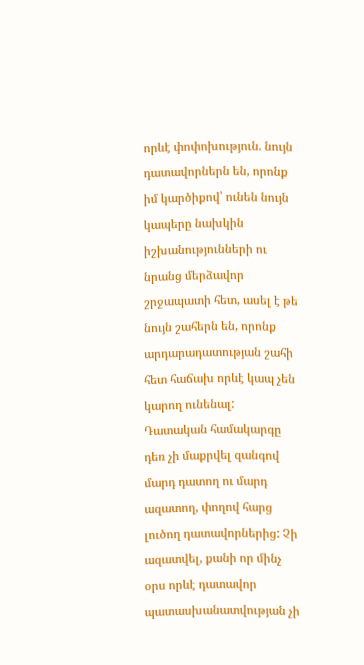որևէ փոփոխություն. նույն դատավորներն են, որոնք իմ կարծիքով՝ ունեն նույն կապերը նախկին իշխանությունների ու նրանց մերձավոր շրջապատի հետ, ասել է թե նույն շահերն են, որոնք արդարադատության շահի հետ հաճախ որևէ կապ չեն կարող ունենալ:
Դատական համակարգը դեռ չի մաքրվել զանգով մարդ դատող ու մարդ ազատող, փողով հարց լուծող դատավորներից: Չի ազատվել, քանի որ մինչ օրս որևէ դատավոր պատասխանատվության չի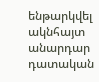ենթարկվել ակնհայտ անարդար դատական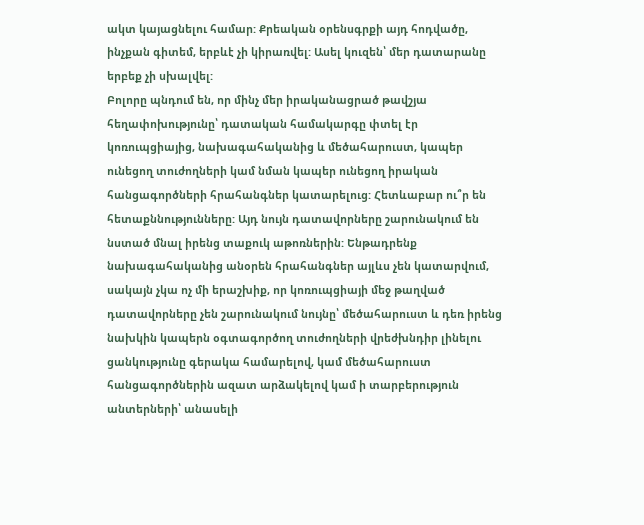ակտ կայացնելու համար: Քրեական օրենսգրքի այդ հոդվածը, ինչքան գիտեմ, երբևէ չի կիրառվել: Ասել կուզեն՝ մեր դատարանը երբեք չի սխալվել:
Բոլորը պնդում են, որ մինչ մեր իրականացրած թավշյա հեղափոխությունը՝ դատական համակարգը փտել էր կոռուպցիայից, նախագահականից և մեծահարուստ, կապեր ունեցող տուժողների կամ նման կապեր ունեցող իրական հանցագործների հրահանգներ կատարելուց: Հետևաբար ու՞ր են հետաքննությունները: Այդ նույն դատավորները շարունակում են նստած մնալ իրենց տաքուկ աթոռներին: Ենթադրենք նախագահականից անօրեն հրահանգներ այլևս չեն կատարվում, սակայն չկա ոչ մի երաշխիք, որ կոռուպցիայի մեջ թաղված դատավորները չեն շարունակում նույնը՝ մեծահարուստ և դեռ իրենց նախկին կապերն օգտագործող տուժողների վրեժխնդիր լինելու ցանկությունը գերակա համարելով, կամ մեծահարուստ հանցագործներին ազատ արձակելով կամ ի տարբերություն անտերների՝ անասելի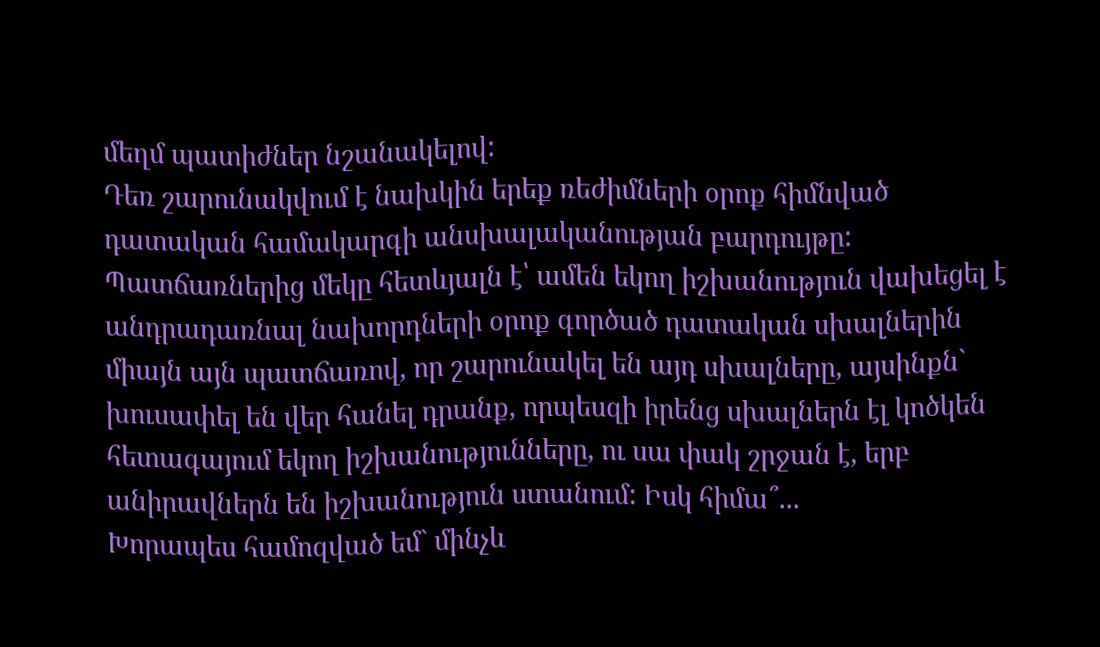մեղմ պատիժներ նշանակելով:
Դեռ շարունակվում է նախկին երեք ռեժիմների օրոք հիմնված դատական համակարգի անսխալականության բարդույթը: Պատճառներից մեկը հետևյալն է՝ ամեն եկող իշխանություն վախեցել է անդրադառնալ նախորդների օրոք գործած դատական սխալներին միայն այն պատճառով, որ շարունակել են այդ սխալները, այսինքն` խուսափել են վեր հանել դրանք, որպեսզի իրենց սխալներն էլ կոծկեն հետագայում եկող իշխանությունները, ու սա փակ շրջան է, երբ անիրավներն են իշխանություն ստանում: Իսկ հիմա՞...
Խորապես համոզված եմ` մինչև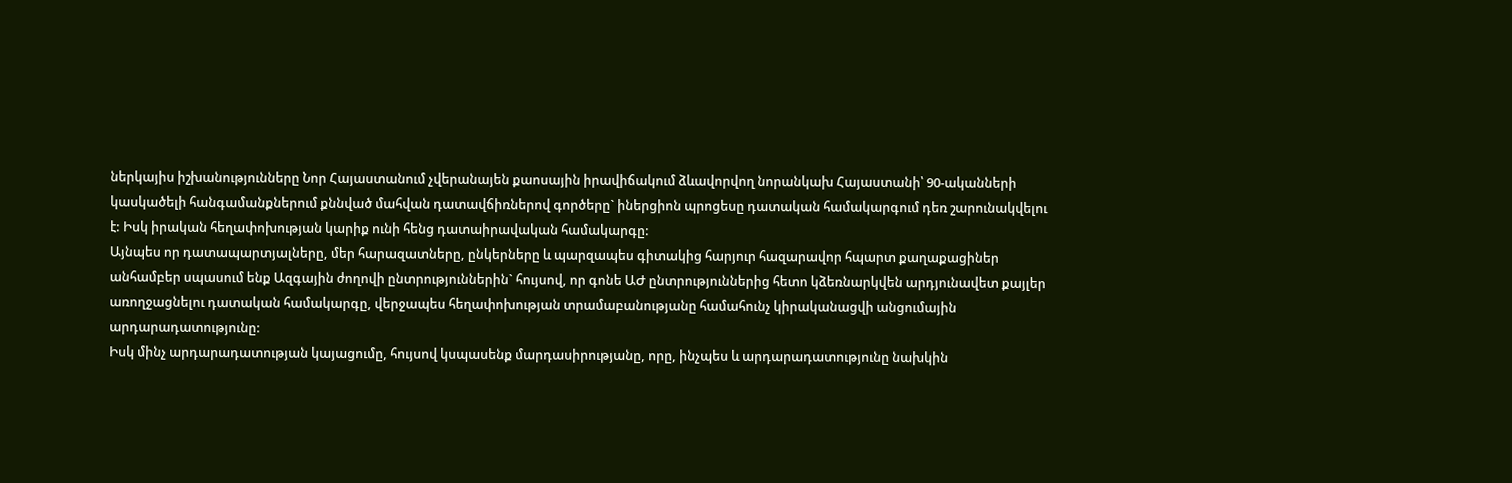ներկայիս իշխանությունները Նոր Հայաստանում չվերանայեն քաոսային իրավիճակում ձևավորվող նորանկախ Հայաստանի՝ 90-ականների կասկածելի հանգամանքներում քննված մահվան դատավճիռներով գործերը` իներցիոն պրոցեսը դատական համակարգում դեռ շարունակվելու է: Իսկ իրական հեղափոխության կարիք ունի հենց դատաիրավական համակարգը:
Այնպես որ դատապարտյալները, մեր հարազատները, ընկերները և պարզապես գիտակից հարյուր հազարավոր հպարտ քաղաքացիներ անհամբեր սպասում ենք Ազգային ժողովի ընտրություններին` հույսով, որ գոնե ԱԺ ընտրություններից հետո կձեռնարկվեն արդյունավետ քայլեր առողջացնելու դատական համակարգը, վերջապես հեղափոխության տրամաբանությանը համահունչ կիրականացվի անցումային արդարադատությունը:
Իսկ մինչ արդարադատության կայացումը, հույսով կսպասենք մարդասիրությանը, որը, ինչպես և արդարադատությունը նախկին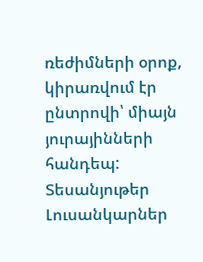ռեժիմների օրոք, կիրառվում էր ընտրովի՝ միայն յուրայինների հանդեպ:
Տեսանյութեր
Լուսանկարներ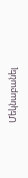Մեկնաբանել